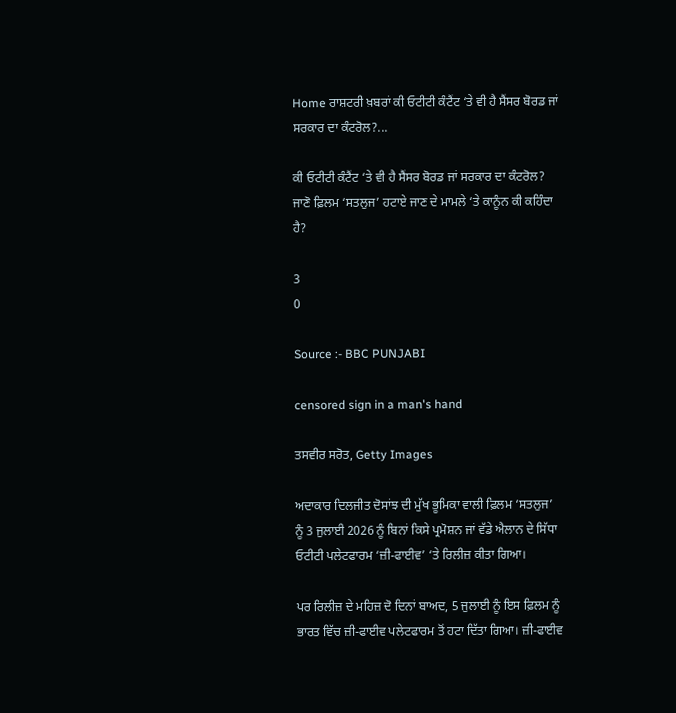Home ਰਾਸ਼ਟਰੀ ਖ਼ਬਰਾਂ ਕੀ ਓਟੀਟੀ ਕੰਟੈਂਟ ‘ਤੇ ਵੀ ਹੈ ਸੈਂਸਰ ਬੋਰਡ ਜਾਂ ਸਰਕਾਰ ਦਾ ਕੰਟਰੋਲ?...

ਕੀ ਓਟੀਟੀ ਕੰਟੈਂਟ ‘ਤੇ ਵੀ ਹੈ ਸੈਂਸਰ ਬੋਰਡ ਜਾਂ ਸਰਕਾਰ ਦਾ ਕੰਟਰੋਲ? ਜਾਣੋ ਫ਼ਿਲਮ ‘ਸਤਲੁਜ’ ਹਟਾਏ ਜਾਣ ਦੇ ਮਾਮਲੇ ‘ਤੇ ਕਾਨੂੰਨ ਕੀ ਕਹਿੰਦਾ ਹੈ?

3
0

Source :- BBC PUNJABI

censored sign in a man's hand

ਤਸਵੀਰ ਸਰੋਤ, Getty Images

ਅਦਾਕਾਰ ਦਿਲਜੀਤ ਦੋਸਾਂਝ ਦੀ ਮੁੱਖ ਭੂਮਿਕਾ ਵਾਲੀ ਫ਼ਿਲਮ ‘ਸਤਲੁਜ’ ਨੂੰ 3 ਜੁਲਾਈ 2026 ਨੂੰ ਬਿਨਾਂ ਕਿਸੇ ਪ੍ਰਮੋਸ਼ਨ ਜਾਂ ਵੱਡੇ ਐਲਾਨ ਦੇ ਸਿੱਧਾ ਓਟੀਟੀ ਪਲੇਟਫਾਰਮ ‘ਜ਼ੀ-ਫਾਈਵ’ ‘ਤੇ ਰਿਲੀਜ਼ ਕੀਤਾ ਗਿਆ।

ਪਰ ਰਿਲੀਜ਼ ਦੇ ਮਹਿਜ਼ ਦੋ ਦਿਨਾਂ ਬਾਅਦ, 5 ਜੁਲਾਈ ਨੂੰ ਇਸ ਫ਼ਿਲਮ ਨੂੰ ਭਾਰਤ ਵਿੱਚ ਜ਼ੀ-ਫਾਈਵ ਪਲੇਟਫਾਰਮ ਤੋਂ ਹਟਾ ਦਿੱਤਾ ਗਿਆ। ਜ਼ੀ-ਫਾਈਵ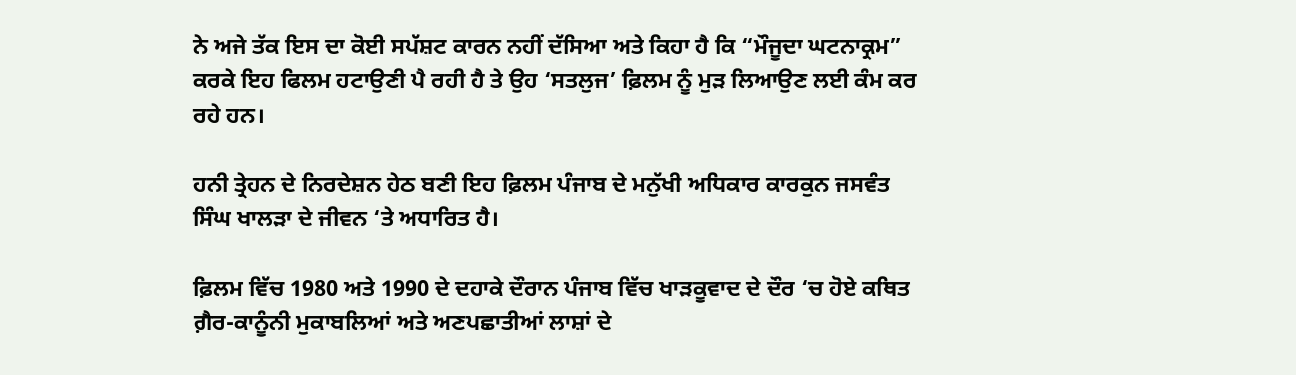ਨੇ ਅਜੇ ਤੱਕ ਇਸ ਦਾ ਕੋਈ ਸਪੱਸ਼ਟ ਕਾਰਨ ਨਹੀਂ ਦੱਸਿਆ ਅਤੇ ਕਿਹਾ ਹੈ ਕਿ “ਮੌਜੂਦਾ ਘਟਨਾਕ੍ਰਮ” ਕਰਕੇ ਇਹ ਫਿਲਮ ਹਟਾਉਣੀ ਪੈ ਰਹੀ ਹੈ ਤੇ ਉਹ ‘ਸਤਲੁਜ’ ਫ਼ਿਲਮ ਨੂੰ ਮੁੜ ਲਿਆਉਣ ਲਈ ਕੰਮ ਕਰ ਰਹੇ ਹਨ।

ਹਨੀ ਤ੍ਰੇਹਨ ਦੇ ਨਿਰਦੇਸ਼ਨ ਹੇਠ ਬਣੀ ਇਹ ਫ਼ਿਲਮ ਪੰਜਾਬ ਦੇ ਮਨੁੱਖੀ ਅਧਿਕਾਰ ਕਾਰਕੁਨ ਜਸਵੰਤ ਸਿੰਘ ਖਾਲੜਾ ਦੇ ਜੀਵਨ ‘ਤੇ ਅਧਾਰਿਤ ਹੈ।

ਫ਼ਿਲਮ ਵਿੱਚ 1980 ਅਤੇ 1990 ਦੇ ਦਹਾਕੇ ਦੌਰਾਨ ਪੰਜਾਬ ਵਿੱਚ ਖਾੜਕੂਵਾਦ ਦੇ ਦੌਰ ‘ਚ ਹੋਏ ਕਥਿਤ ਗ਼ੈਰ-ਕਾਨੂੰਨੀ ਮੁਕਾਬਲਿਆਂ ਅਤੇ ਅਣਪਛਾਤੀਆਂ ਲਾਸ਼ਾਂ ਦੇ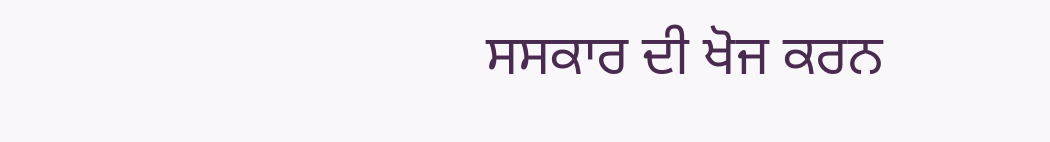ਸਸਕਾਰ ਦੀ ਖੋਜ ਕਰਨ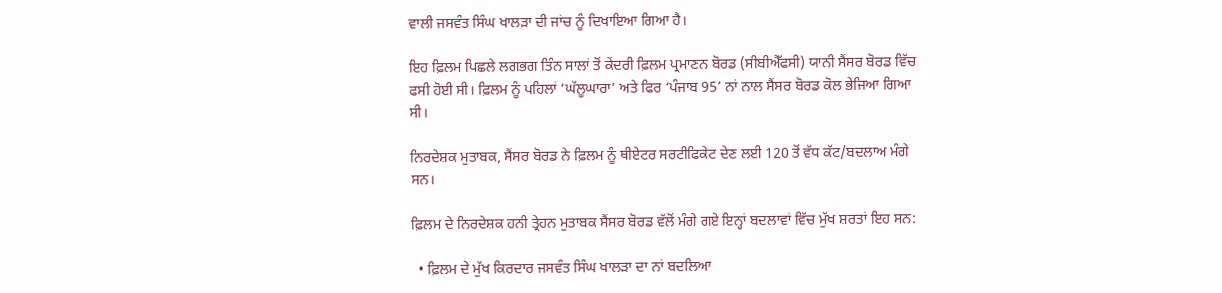ਵਾਲੀ ਜਸਵੰਤ ਸਿੰਘ ਖਾਲੜਾ ਦੀ ਜਾਂਚ ਨੂੰ ਦਿਖਾਇਆ ਗਿਆ ਹੈ।

ਇਹ ਫ਼ਿਲਮ ਪਿਛਲੇ ਲਗਭਗ ਤਿੰਨ ਸਾਲਾਂ ਤੋਂ ਕੇਂਦਰੀ ਫ਼ਿਲਮ ਪ੍ਰਮਾਣਨ ਬੋਰਡ (ਸੀਬੀਐੱਫਸੀ) ਯਾਨੀ ਸੈਂਸਰ ਬੋਰਡ ਵਿੱਚ ਫਸੀ ਹੋਈ ਸੀ। ਫ਼ਿਲਮ ਨੂੰ ਪਹਿਲਾਂ ‘ਘੱਲੂਘਾਰਾ’ ਅਤੇ ਫਿਰ ‘ਪੰਜਾਬ 95’ ਨਾਂ ਨਾਲ ਸੈਂਸਰ ਬੋਰਡ ਕੋਲ ਭੇਜਿਆ ਗਿਆ ਸੀ।

ਨਿਰਦੇਸ਼ਕ ਮੁਤਾਬਕ, ਸੈਂਸਰ ਬੋਰਡ ਨੇ ਫ਼ਿਲਮ ਨੂੰ ਥੀਏਟਰ ਸਰਟੀਫਿਕੇਟ ਦੇਣ ਲਈ 120 ਤੋਂ ਵੱਧ ਕੱਟ/ਬਦਲਾਅ ਮੰਗੇ ਸਨ।

ਫ਼ਿਲਮ ਦੇ ਨਿਰਦੇਸ਼ਕ ਹਨੀ ਤ੍ਰੇਹਨ ਮੁਤਾਬਕ ਸੈਂਸਰ ਬੋਰਡ ਵੱਲੋਂ ਮੰਗੇ ਗਏ ਇਨ੍ਹਾਂ ਬਦਲਾਵਾਂ ਵਿੱਚ ਮੁੱਖ ਸ਼ਰਤਾਂ ਇਹ ਸਨ:

  • ਫ਼ਿਲਮ ਦੇ ਮੁੱਖ ਕਿਰਦਾਰ ਜਸਵੰਤ ਸਿੰਘ ਖਾਲੜਾ ਦਾ ਨਾਂ ਬਦਲਿਆ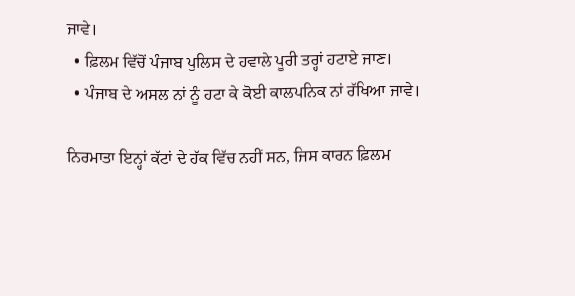ਜਾਵੇ।
  • ਫ਼ਿਲਮ ਵਿੱਚੋਂ ਪੰਜਾਬ ਪੁਲਿਸ ਦੇ ਹਵਾਲੇ ਪੂਰੀ ਤਰ੍ਹਾਂ ਹਟਾਏ ਜਾਣ।
  • ਪੰਜਾਬ ਦੇ ਅਸਲ ਨਾਂ ਨੂੰ ਹਟਾ ਕੇ ਕੋਈ ਕਾਲਪਨਿਕ ਨਾਂ ਰੱਖਿਆ ਜਾਵੇ।

ਨਿਰਮਾਤਾ ਇਨ੍ਹਾਂ ਕੱਟਾਂ ਦੇ ਹੱਕ ਵਿੱਚ ਨਹੀਂ ਸਨ, ਜਿਸ ਕਾਰਨ ਫ਼ਿਲਮ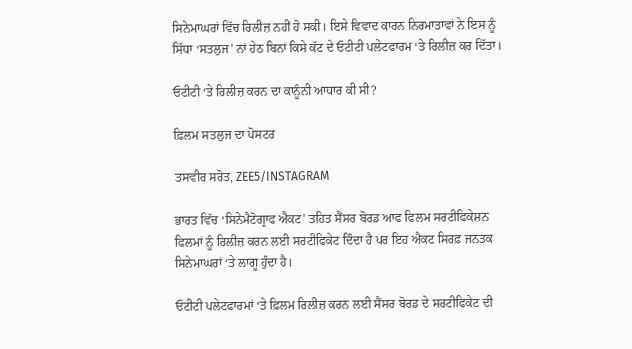ਸਿਨੇਮਾਘਰਾਂ ਵਿੱਚ ਰਿਲੀਜ਼ ਨਹੀਂ ਹੋ ਸਕੀ। ਇਸੇ ਵਿਵਾਦ ਕਾਰਨ ਨਿਰਮਾਤਾਵਾਂ ਨੇ ਇਸ ਨੂੰ ਸਿੱਧਾ ‘ਸਤਲੁਜ’ ਨਾਂ ਹੇਠ ਬਿਨਾਂ ਕਿਸੇ ਕੱਟ ਦੇ ਓਟੀਟੀ ਪਲੇਟਫਾਰਮ ‘ਤੇ ਰਿਲੀਜ਼ ਕਰ ਦਿੱਤਾ।

ਓਟੀਟੀ ‘ਤੇ ਰਿਲੀਜ਼ ਕਰਨ ਦਾ ਕਾਨੂੰਨੀ ਆਧਾਰ ਕੀ ਸੀ?

ਫ਼ਿਲਮ ਸਤਲੁਜ ਦਾ ਪੋਸਟਰ

ਤਸਵੀਰ ਸਰੋਤ, ZEE5/INSTAGRAM

ਭਾਰਤ ਵਿੱਚ ‘ਸਿਨੇਮੈਟੋਗ੍ਰਾਫ ਐਕਟ’ ਤਹਿਤ ਸੈਂਸਰ ਬੋਰਡ ਆਫ ਫਿਲਮ ਸਰਟੀਫਿਕੇਸ਼ਨ ਫਿਲਮਾਂ ਨੂੰ ਰਿਲੀਜ਼ ਕਰਨ ਲਈ ਸਰਟੀਫਿਕੇਟ ਦਿੰਦਾ ਹੈ ਪਰ ਇਹ ਐਕਟ ਸਿਰਫ਼ ਜਨਤਕ ਸਿਨੇਮਾਘਰਾਂ ‘ਤੇ ਲਾਗੂ ਹੁੰਦਾ ਹੈ।

ਓਟੀਟੀ ਪਲੇਟਫਾਰਮਾਂ ‘ਤੇ ਫ਼ਿਲਮ ਰਿਲੀਜ਼ ਕਰਨ ਲਈ ਸੈਂਸਰ ਬੋਰਡ ਦੇ ਸਰਟੀਫਿਕੇਟ ਦੀ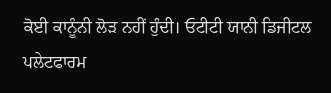ਕੋਈ ਕਾਨੂੰਨੀ ਲੋੜ ਨਹੀਂ ਹੁੰਦੀ। ਓਟੀਟੀ ਯਾਨੀ ਡਿਜੀਟਲ ਪਲੇਟਫਾਰਮ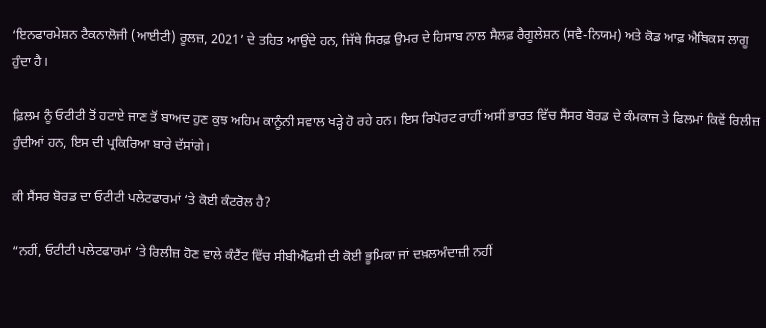‘ਇਨਫਾਰਮੇਸ਼ਨ ਟੈਕਨਾਲੋਜੀ (ਆਈਟੀ) ਰੂਲਜ਼, 2021’ ਦੇ ਤਹਿਤ ਆਉਂਦੇ ਹਨ, ਜਿੱਥੇ ਸਿਰਫ਼ ਉਮਰ ਦੇ ਹਿਸਾਬ ਨਾਲ ਸੈਲਫ਼ ਰੈਗੂਲੇਸ਼ਨ (ਸਵੈ-ਨਿਯਮ) ਅਤੇ ਕੋਡ ਆਫ਼ ਐਥਿਕਸ ਲਾਗੂ ਹੁੰਦਾ ਹੈ।

ਫ਼ਿਲਮ ਨੂੰ ਓਟੀਟੀ ਤੋਂ ਹਟਾਏ ਜਾਣ ਤੋਂ ਬਾਅਦ ਹੁਣ ਕੁਝ ਅਹਿਮ ਕਾਨੂੰਨੀ ਸਵਾਲ ਖੜ੍ਹੇ ਹੋ ਰਹੇ ਹਨ। ਇਸ ਰਿਪੋਰਟ ਰਾਹੀਂ ਅਸੀਂ ਭਾਰਤ ਵਿੱਚ ਸੈਂਸਰ ਬੋਰਡ ਦੇ ਕੰਮਕਾਜ ਤੇ ਫਿਲਮਾਂ ਕਿਵੇਂ ਰਿਲੀਜ਼ ਹੁੰਦੀਆਂ ਹਨ, ਇਸ ਦੀ ਪ੍ਰਕਿਰਿਆ ਬਾਰੇ ਦੱਸਾਂਗੇ।

ਕੀ ਸੈਂਸਰ ਬੋਰਡ ਦਾ ਓਟੀਟੀ ਪਲੇਟਫਾਰਮਾਂ ‘ਤੇ ਕੋਈ ਕੰਟਰੋਲ ਹੈ?

“ਨਹੀਂ, ਓਟੀਟੀ ਪਲੇਟਫਾਰਮਾਂ ‘ਤੇ ਰਿਲੀਜ਼ ਹੋਣ ਵਾਲੇ ਕੰਟੈਂਟ ਵਿੱਚ ਸੀਬੀਐੱਫਸੀ ਦੀ ਕੋਈ ਭੂਮਿਕਾ ਜਾਂ ਦਖ਼ਲਅੰਦਾਜ਼ੀ ਨਹੀਂ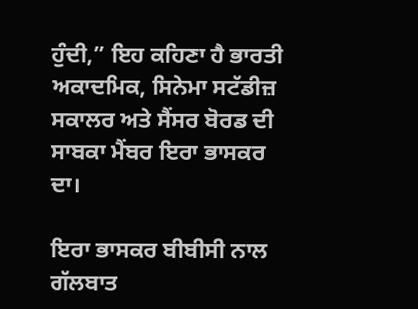ਹੁੰਦੀ,” ਇਹ ਕਹਿਣਾ ਹੈ ਭਾਰਤੀ ਅਕਾਦਮਿਕ, ਸਿਨੇਮਾ ਸਟੱਡੀਜ਼ ਸਕਾਲਰ ਅਤੇ ਸੈਂਸਰ ਬੋਰਡ ਦੀ ਸਾਬਕਾ ਮੈਂਬਰ ਇਰਾ ਭਾਸਕਰ ਦਾ।

ਇਰਾ ਭਾਸਕਰ ਬੀਬੀਸੀ ਨਾਲ ਗੱਲਬਾਤ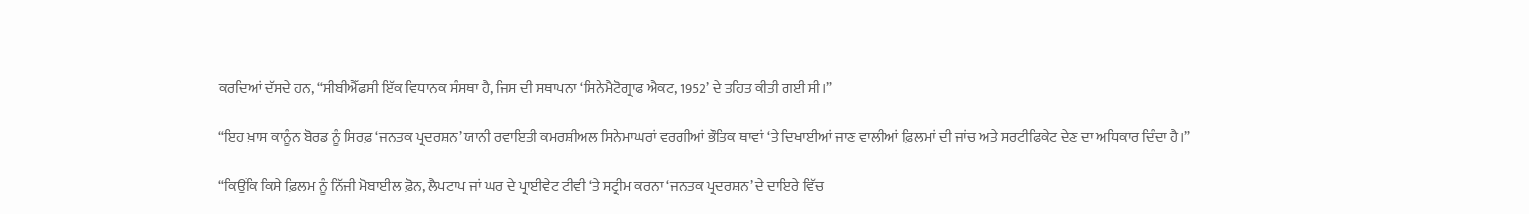ਕਰਦਿਆਂ ਦੱਸਦੇ ਹਨ, “ਸੀਬੀਐੱਫਸੀ ਇੱਕ ਵਿਧਾਨਕ ਸੰਸਥਾ ਹੈ, ਜਿਸ ਦੀ ਸਥਾਪਨਾ ‘ਸਿਨੇਮੈਟੋਗ੍ਰਾਫ ਐਕਟ, 1952’ ਦੇ ਤਹਿਤ ਕੀਤੀ ਗਈ ਸੀ।”

“ਇਹ ਖ਼ਾਸ ਕਾਨੂੰਨ ਬੋਰਡ ਨੂੰ ਸਿਰਫ਼ ‘ਜਨਤਕ ਪ੍ਰਦਰਸ਼ਨ’ ਯਾਨੀ ਰਵਾਇਤੀ ਕਮਰਸ਼ੀਅਲ ਸਿਨੇਮਾਘਰਾਂ ਵਰਗੀਆਂ ਭੌਤਿਕ ਥਾਵਾਂ ‘ਤੇ ਦਿਖਾਈਆਂ ਜਾਣ ਵਾਲੀਆਂ ਫ਼ਿਲਮਾਂ ਦੀ ਜਾਂਚ ਅਤੇ ਸਰਟੀਫਿਕੇਟ ਦੇਣ ਦਾ ਅਧਿਕਾਰ ਦਿੰਦਾ ਹੈ।”

“ਕਿਉਂਕਿ ਕਿਸੇ ਫ਼ਿਲਮ ਨੂੰ ਨਿੱਜੀ ਮੋਬਾਈਲ ਫ਼ੋਨ, ਲੈਪਟਾਪ ਜਾਂ ਘਰ ਦੇ ਪ੍ਰਾਈਵੇਟ ਟੀਵੀ ‘ਤੇ ਸਟ੍ਰੀਮ ਕਰਨਾ ‘ਜਨਤਕ ਪ੍ਰਦਰਸ਼ਨ’ ਦੇ ਦਾਇਰੇ ਵਿੱਚ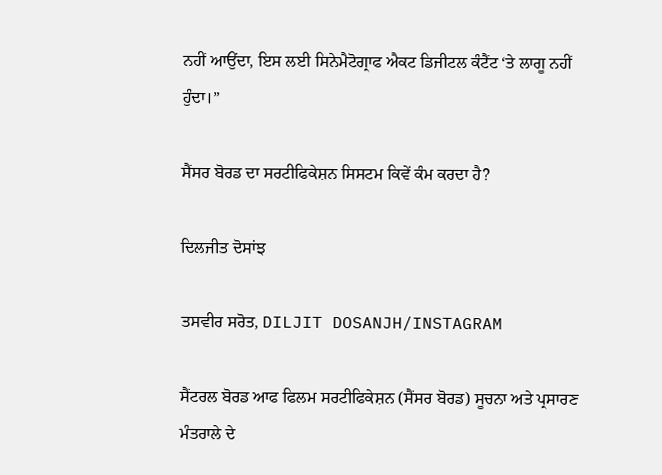ਨਹੀਂ ਆਉਂਦਾ, ਇਸ ਲਈ ਸਿਨੇਮੈਟੋਗ੍ਰਾਫ ਐਕਟ ਡਿਜੀਟਲ ਕੰਟੈਂਟ ‘ਤੇ ਲਾਗੂ ਨਹੀਂ ਹੁੰਦਾ।”

ਸੈਂਸਰ ਬੋਰਡ ਦਾ ਸਰਟੀਫਿਕੇਸ਼ਨ ਸਿਸਟਮ ਕਿਵੇਂ ਕੰਮ ਕਰਦਾ ਹੈ?

ਦਿਲਜੀਤ ਦੋਸਾਂਝ

ਤਸਵੀਰ ਸਰੋਤ, DILJIT DOSANJH/INSTAGRAM

ਸੈਂਟਰਲ ਬੋਰਡ ਆਫ ਫਿਲਮ ਸਰਟੀਫਿਕੇਸ਼ਨ (ਸੈਂਸਰ ਬੋਰਡ) ਸੂਚਨਾ ਅਤੇ ਪ੍ਰਸਾਰਣ ਮੰਤਰਾਲੇ ਦੇ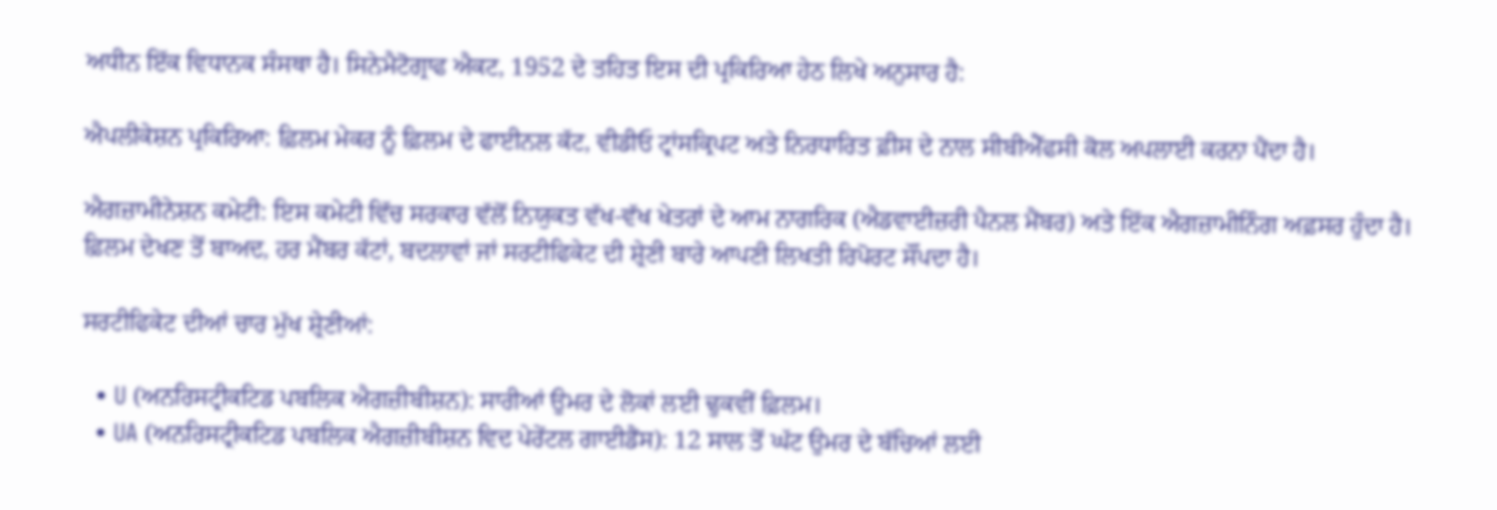ਅਧੀਨ ਇੱਕ ਵਿਧਾਨਕ ਸੰਸਥਾ ਹੈ। ਸਿਨੇਮੈਟੋਗ੍ਰਾਫ ਐਕਟ, 1952 ਦੇ ਤਹਿਤ ਇਸ ਦੀ ਪ੍ਰਕਿਰਿਆ ਹੇਠ ਲਿਖੇ ਅਨੁਸਾਰ ਹੈ:

ਐਪਲੀਕੇਸ਼ਨ ਪ੍ਰਕਿਰਿਆ: ਫ਼ਿਲਮ ਮੇਕਰ ਨੂੰ ਫ਼ਿਲਮ ਦੇ ਫਾਈਨਲ ਕੱਟ, ਵੀਡੀਓ ਟ੍ਰਾਂਸਕ੍ਰਿਪਟ ਅਤੇ ਨਿਰਧਾਰਿਤ ਫ਼ੀਸ ਦੇ ਨਾਲ ਸੀਬੀਐੱਫਸੀ ਕੋਲ ਅਪਲਾਈ ਕਰਨਾ ਪੈਂਦਾ ਹੈ।

ਐਗਜ਼ਾਮੀਨੇਸ਼ਨ ਕਮੇਟੀ: ਇਸ ਕਮੇਟੀ ਵਿੱਚ ਸਰਕਾਰ ਵੱਲੋਂ ਨਿਯੁਕਤ ਵੱਖ-ਵੱਖ ਖੇਤਰਾਂ ਦੇ ਆਮ ਨਾਗਰਿਕ (ਐਡਵਾਈਜ਼ਰੀ ਪੈਨਲ ਮੈਂਬਰ) ਅਤੇ ਇੱਕ ਐਗਜ਼ਾਮੀਨਿੰਗ ਅਫ਼ਸਰ ਹੁੰਦਾ ਹੈ। ਫ਼ਿਲਮ ਦੇਖਣ ਤੋਂ ਬਾਅਦ, ਹਰ ਮੈਂਬਰ ਕੱਟਾਂ, ਬਦਲਾਵਾਂ ਜਾਂ ਸਰਟੀਫਿਕੇਟ ਦੀ ਸ਼੍ਰੇਣੀ ਬਾਰੇ ਆਪਣੀ ਲਿਖਤੀ ਰਿਪੋਰਟ ਸੌਂਪਦਾ ਹੈ।

ਸਰਟੀਫਿਕੇਟ ਦੀਆਂ ਚਾਰ ਮੁੱਖ ਸ਼੍ਰੇਣੀਆਂ:

  • U (ਅਨਰਿਸਟ੍ਰੀਕਟਿਡ ਪਬਲਿਕ ਐਗਜ਼ੀਬੀਸ਼ਨ): ਸਾਰੀਆਂ ਉਮਰ ਦੇ ਲੋਕਾਂ ਲਈ ਢੁਕਵੀਂ ਫ਼ਿਲਮ।
  • UA (ਅਨਰਿਸਟ੍ਰੀਕਟਿਡ ਪਬਲਿਕ ਐਗਜ਼ੀਬੀਸ਼ਨ ਵਿਦ ਪੇਰੇਂਟਲ ਗਾਈਡੈਂਸ): 12 ਸਾਲ ਤੋਂ ਘੱਟ ਉਮਰ ਦੇ ਬੱਚਿਆਂ ਲਈ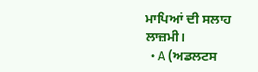ਮਾਪਿਆਂ ਦੀ ਸਲਾਹ ਲਾਜ਼ਮੀ।
  • A (ਅਡਲਟਸ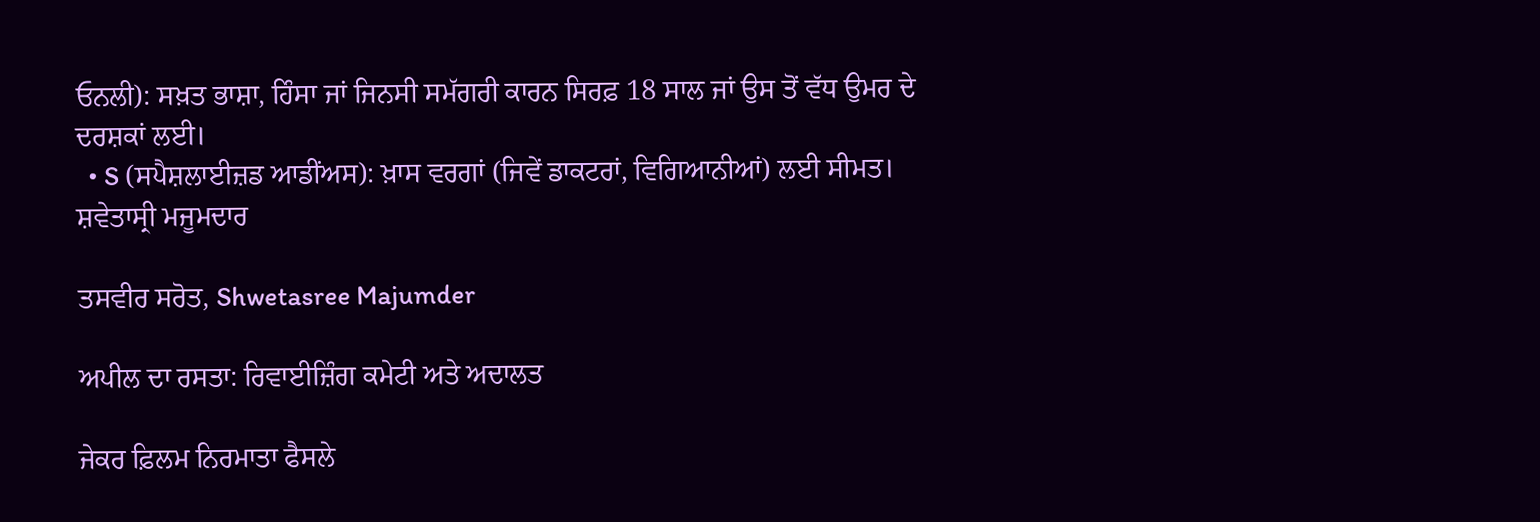ਓਨਲੀ): ਸਖ਼ਤ ਭਾਸ਼ਾ, ਹਿੰਸਾ ਜਾਂ ਜਿਨਸੀ ਸਮੱਗਰੀ ਕਾਰਨ ਸਿਰਫ਼ 18 ਸਾਲ ਜਾਂ ਉਸ ਤੋਂ ਵੱਧ ਉਮਰ ਦੇ ਦਰਸ਼ਕਾਂ ਲਈ।
  • S (ਸਪੈਸ਼ਲਾਈਜ਼ਡ ਆਡੀਂਅਸ): ਖ਼ਾਸ ਵਰਗਾਂ (ਜਿਵੇਂ ਡਾਕਟਰਾਂ, ਵਿਗਿਆਨੀਆਂ) ਲਈ ਸੀਮਤ।
ਸ਼ਵੇਤਾਸ੍ਰੀ ਮਜੂਮਦਾਰ

ਤਸਵੀਰ ਸਰੋਤ, Shwetasree Majumder

ਅਪੀਲ ਦਾ ਰਸਤਾ: ਰਿਵਾਈਜ਼ਿੰਗ ਕਮੇਟੀ ਅਤੇ ਅਦਾਲਤ

ਜੇਕਰ ਫ਼ਿਲਮ ਨਿਰਮਾਤਾ ਫੈਸਲੇ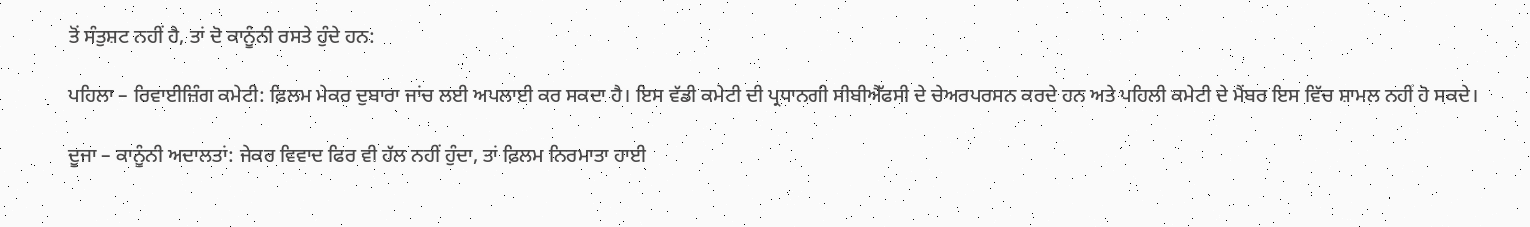ਤੋਂ ਸੰਤੁਸ਼ਟ ਨਹੀਂ ਹੈ, ਤਾਂ ਦੋ ਕਾਨੂੰਨੀ ਰਸਤੇ ਹੁੰਦੇ ਹਨ:

ਪਹਿਲਾ – ਰਿਵਾਈਜ਼ਿੰਗ ਕਮੇਟੀ: ਫ਼ਿਲਮ ਮੇਕਰ ਦੁਬਾਰਾ ਜਾਂਚ ਲਈ ਅਪਲਾਈ ਕਰ ਸਕਦਾ ਹੈ। ਇਸ ਵੱਡੀ ਕਮੇਟੀ ਦੀ ਪ੍ਰਧਾਨਗੀ ਸੀਬੀਐੱਫਸੀ ਦੇ ਚੇਅਰਪਰਸਨ ਕਰਦੇ ਹਨ ਅਤੇ ਪਹਿਲੀ ਕਮੇਟੀ ਦੇ ਮੈਂਬਰ ਇਸ ਵਿੱਚ ਸ਼ਾਮਲ ਨਹੀਂ ਹੋ ਸਕਦੇ।

ਦੂਜਾ – ਕਾਨੂੰਨੀ ਅਦਾਲਤਾਂ: ਜੇਕਰ ਵਿਵਾਦ ਫਿਰ ਵੀ ਹੱਲ ਨਹੀਂ ਹੁੰਦਾ, ਤਾਂ ਫ਼ਿਲਮ ਨਿਰਮਾਤਾ ਹਾਈ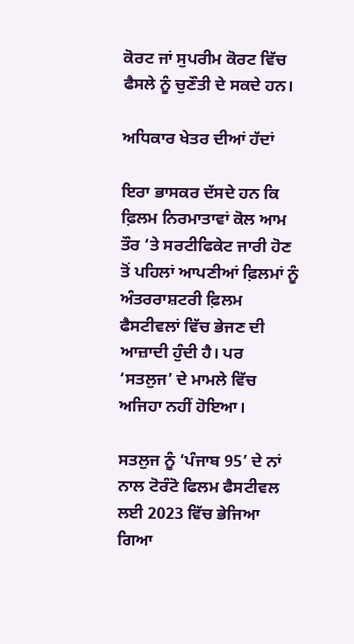ਕੋਰਟ ਜਾਂ ਸੁਪਰੀਮ ਕੋਰਟ ਵਿੱਚ ਫੈਸਲੇ ਨੂੰ ਚੁਣੌਤੀ ਦੇ ਸਕਦੇ ਹਨ।

ਅਧਿਕਾਰ ਖੇਤਰ ਦੀਆਂ ਹੱਦਾਂ

ਇਰਾ ਭਾਸਕਰ ਦੱਸਦੇ ਹਨ ਕਿ ਫ਼ਿਲਮ ਨਿਰਮਾਤਾਵਾਂ ਕੋਲ ਆਮ ਤੌਰ ‘ਤੇ ਸਰਟੀਫਿਕੇਟ ਜਾਰੀ ਹੋਣ ਤੋਂ ਪਹਿਲਾਂ ਆਪਣੀਆਂ ਫ਼ਿਲਮਾਂ ਨੂੰ ਅੰਤਰਰਾਸ਼ਟਰੀ ਫ਼ਿਲਮ ਫੈਸਟੀਵਲਾਂ ਵਿੱਚ ਭੇਜਣ ਦੀ ਆਜ਼ਾਦੀ ਹੁੰਦੀ ਹੈ। ਪਰ ‘ਸਤਲੁਜ’ ਦੇ ਮਾਮਲੇ ਵਿੱਚ ਅਜਿਹਾ ਨਹੀਂ ਹੋਇਆ।

ਸਤਲੁਜ ਨੂੰ ‘ਪੰਜਾਬ 95’ ਦੇ ਨਾਂ ਨਾਲ ਟੋਰੰਟੋ ਫਿਲਮ ਫੈਸਟੀਵਲ ਲਈ 2023 ਵਿੱਚ ਭੇਜਿਆ ਗਿਆ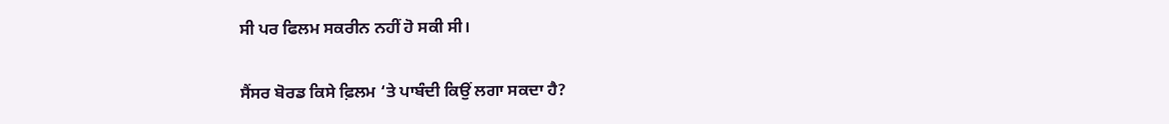ਸੀ ਪਰ ਫਿਲਮ ਸਕਰੀਨ ਨਹੀਂ ਹੋ ਸਕੀ ਸੀ।

ਸੈਂਸਰ ਬੋਰਡ ਕਿਸੇ ਫ਼ਿਲਮ ‘ਤੇ ਪਾਬੰਦੀ ਕਿਉਂ ਲਗਾ ਸਕਦਾ ਹੈ?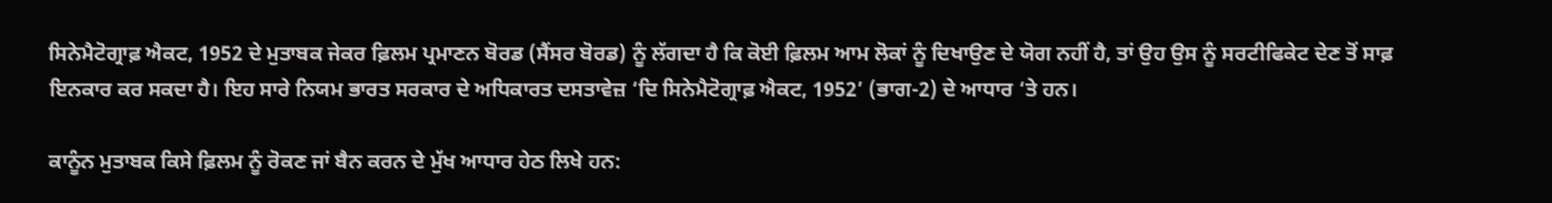ਸਿਨੇਮੈਟੋਗ੍ਰਾਫ਼ ਐਕਟ, 1952 ਦੇ ਮੁਤਾਬਕ ਜੇਕਰ ਫ਼ਿਲਮ ਪ੍ਰਮਾਣਨ ਬੋਰਡ (ਸੈਂਸਰ ਬੋਰਡ) ਨੂੰ ਲੱਗਦਾ ਹੈ ਕਿ ਕੋਈ ਫ਼ਿਲਮ ਆਮ ਲੋਕਾਂ ਨੂੰ ਦਿਖਾਉਣ ਦੇ ਯੋਗ ਨਹੀਂ ਹੈ, ਤਾਂ ਉਹ ਉਸ ਨੂੰ ਸਰਟੀਫਿਕੇਟ ਦੇਣ ਤੋਂ ਸਾਫ਼ ਇਨਕਾਰ ਕਰ ਸਕਦਾ ਹੈ। ਇਹ ਸਾਰੇ ਨਿਯਮ ਭਾਰਤ ਸਰਕਾਰ ਦੇ ਅਧਿਕਾਰਤ ਦਸਤਾਵੇਜ਼ ‘ਦਿ ਸਿਨੇਮੈਟੋਗ੍ਰਾਫ਼ ਐਕਟ, 1952’ (ਭਾਗ-2) ਦੇ ਆਧਾਰ ‘ਤੇ ਹਨ।

ਕਾਨੂੰਨ ਮੁਤਾਬਕ ਕਿਸੇ ਫ਼ਿਲਮ ਨੂੰ ਰੋਕਣ ਜਾਂ ਬੈਨ ਕਰਨ ਦੇ ਮੁੱਖ ਆਧਾਰ ਹੇਠ ਲਿਖੇ ਹਨ: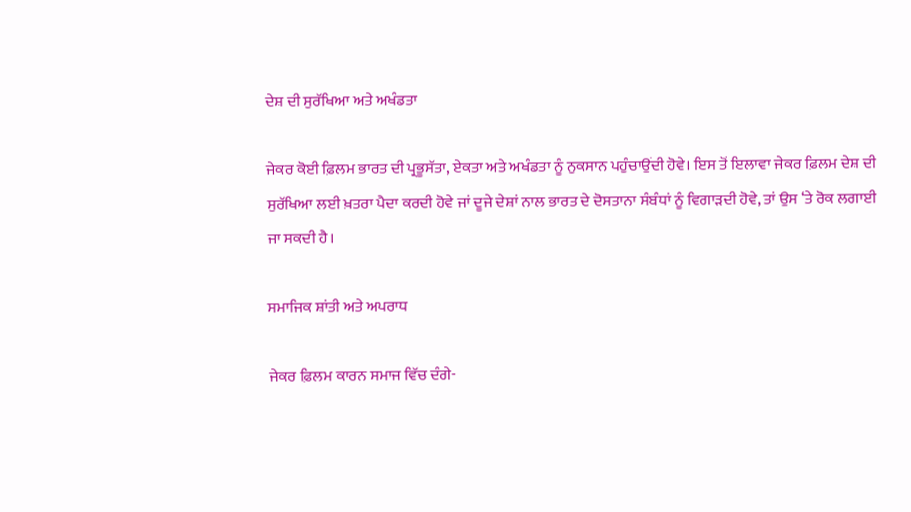ਦੇਸ਼ ਦੀ ਸੁਰੱਖਿਆ ਅਤੇ ਅਖੰਡਤਾ

ਜੇਕਰ ਕੋਈ ਫ਼ਿਲਮ ਭਾਰਤ ਦੀ ਪ੍ਰਭੂਸੱਤਾ, ਏਕਤਾ ਅਤੇ ਅਖੰਡਤਾ ਨੂੰ ਨੁਕਸਾਨ ਪਹੁੰਚਾਉਂਦੀ ਹੋਵੇ। ਇਸ ਤੋਂ ਇਲਾਵਾ ਜੇਕਰ ਫ਼ਿਲਮ ਦੇਸ਼ ਦੀ ਸੁਰੱਖਿਆ ਲਈ ਖ਼ਤਰਾ ਪੈਦਾ ਕਰਦੀ ਹੋਵੇ ਜਾਂ ਦੂਜੇ ਦੇਸ਼ਾਂ ਨਾਲ ਭਾਰਤ ਦੇ ਦੋਸਤਾਨਾ ਸੰਬੰਧਾਂ ਨੂੰ ਵਿਗਾੜਦੀ ਹੋਵੇ, ਤਾਂ ਉਸ ‘ਤੇ ਰੋਕ ਲਗਾਈ ਜਾ ਸਕਦੀ ਹੈ।

ਸਮਾਜਿਕ ਸ਼ਾਂਤੀ ਅਤੇ ਅਪਰਾਧ

ਜੇਕਰ ਫ਼ਿਲਮ ਕਾਰਨ ਸਮਾਜ ਵਿੱਚ ਦੰਗੇ-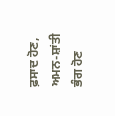ਫ਼ਸਾਦ ਹੋਣ, ਅਮਨ-ਸ਼ਾਂਤੀ ਭੰਗ ਹੋਣ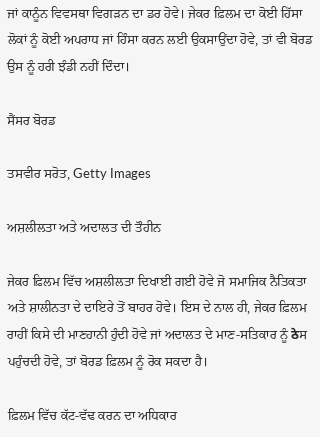ਜਾਂ ਕਾਨੂੰਨ ਵਿਵਸਥਾ ਵਿਗੜਨ ਦਾ ਡਰ ਹੋਵੇ। ਜੇਕਰ ਫ਼ਿਲਮ ਦਾ ਕੋਈ ਹਿੱਸਾ ਲੋਕਾਂ ਨੂੰ ਕੋਈ ਅਪਰਾਧ ਜਾਂ ਹਿੰਸਾ ਕਰਨ ਲਈ ਉਕਸਾਉਂਦਾ ਹੋਵੇ, ਤਾਂ ਵੀ ਬੋਰਡ ਉਸ ਨੂੰ ਹਰੀ ਝੰਡੀ ਨਹੀਂ ਦਿੰਦਾ।

ਸੈਂਸਰ ਬੋਰਡ

ਤਸਵੀਰ ਸਰੋਤ, Getty Images

ਅਸ਼ਲੀਲਤਾ ਅਤੇ ਅਦਾਲਤ ਦੀ ਤੌਹੀਨ

ਜੇਕਰ ਫ਼ਿਲਮ ਵਿੱਚ ਅਸ਼ਲੀਲਤਾ ਦਿਖਾਈ ਗਈ ਹੋਵੇ ਜੋ ਸਮਾਜਿਕ ਨੈਤਿਕਤਾ ਅਤੇ ਸ਼ਾਲੀਨਤਾ ਦੇ ਦਾਇਰੇ ਤੋਂ ਬਾਹਰ ਹੋਵੇ। ਇਸ ਦੇ ਨਾਲ ਹੀ, ਜੇਕਰ ਫ਼ਿਲਮ ਰਾਹੀਂ ਕਿਸੇ ਦੀ ਮਾਣਹਾਨੀ ਹੁੰਦੀ ਹੋਵੇ ਜਾਂ ਅਦਾਲਤ ਦੇ ਮਾਣ-ਸਤਿਕਾਰ ਨੂੰ ठेਸ ਪਹੁੰਚਦੀ ਹੋਵੇ, ਤਾਂ ਬੋਰਡ ਫ਼ਿਲਮ ਨੂੰ ਰੋਕ ਸਕਦਾ ਹੈ।

ਫ਼ਿਲਮ ਵਿੱਚ ਕੱਟ-ਵੱਢ ਕਰਨ ਦਾ ਅਧਿਕਾਰ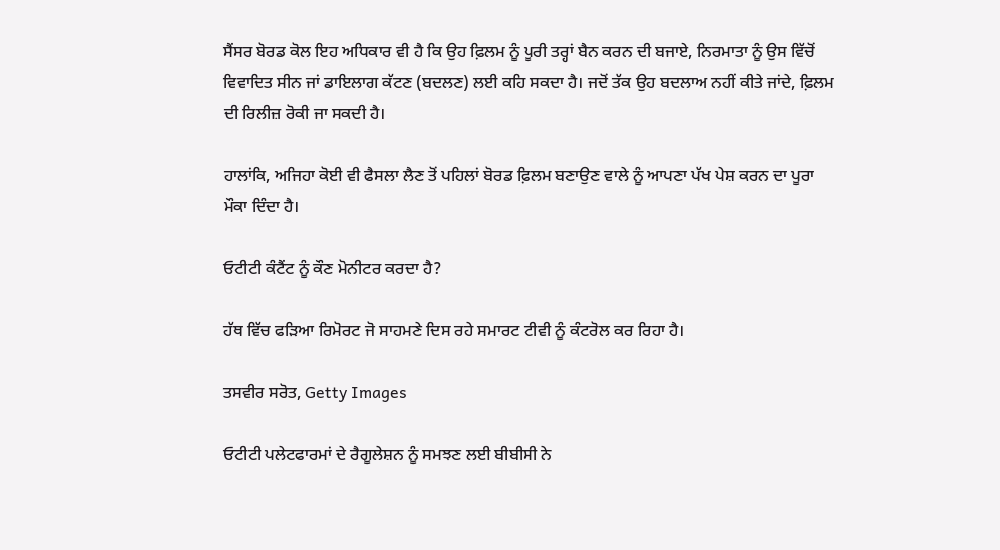ਸੈਂਸਰ ਬੋਰਡ ਕੋਲ ਇਹ ਅਧਿਕਾਰ ਵੀ ਹੈ ਕਿ ਉਹ ਫ਼ਿਲਮ ਨੂੰ ਪੂਰੀ ਤਰ੍ਹਾਂ ਬੈਨ ਕਰਨ ਦੀ ਬਜਾਏ, ਨਿਰਮਾਤਾ ਨੂੰ ਉਸ ਵਿੱਚੋਂ ਵਿਵਾਦਿਤ ਸੀਨ ਜਾਂ ਡਾਇਲਾਗ ਕੱਟਣ (ਬਦਲਣ) ਲਈ ਕਹਿ ਸਕਦਾ ਹੈ। ਜਦੋਂ ਤੱਕ ਉਹ ਬਦਲਾਅ ਨਹੀਂ ਕੀਤੇ ਜਾਂਦੇ, ਫ਼ਿਲਮ ਦੀ ਰਿਲੀਜ਼ ਰੋਕੀ ਜਾ ਸਕਦੀ ਹੈ।

ਹਾਲਾਂਕਿ, ਅਜਿਹਾ ਕੋਈ ਵੀ ਫੈਸਲਾ ਲੈਣ ਤੋਂ ਪਹਿਲਾਂ ਬੋਰਡ ਫ਼ਿਲਮ ਬਣਾਉਣ ਵਾਲੇ ਨੂੰ ਆਪਣਾ ਪੱਖ ਪੇਸ਼ ਕਰਨ ਦਾ ਪੂਰਾ ਮੌਕਾ ਦਿੰਦਾ ਹੈ।

ਓਟੀਟੀ ਕੰਟੈਂਟ ਨੂੰ ਕੌਣ ਮੋਨੀਟਰ ਕਰਦਾ ਹੈ?

ਹੱਥ ਵਿੱਚ ਫੜਿਆ ਰਿਮੋਰਟ ਜੋ ਸਾਹਮਣੇ ਦਿਸ ਰਹੇ ਸਮਾਰਟ ਟੀਵੀ ਨੂੰ ਕੰਟਰੋਲ ਕਰ ਰਿਹਾ ਹੈ।

ਤਸਵੀਰ ਸਰੋਤ, Getty Images

ਓਟੀਟੀ ਪਲੇਟਫਾਰਮਾਂ ਦੇ ਰੈਗੂਲੇਸ਼ਨ ਨੂੰ ਸਮਝਣ ਲਈ ਬੀਬੀਸੀ ਨੇ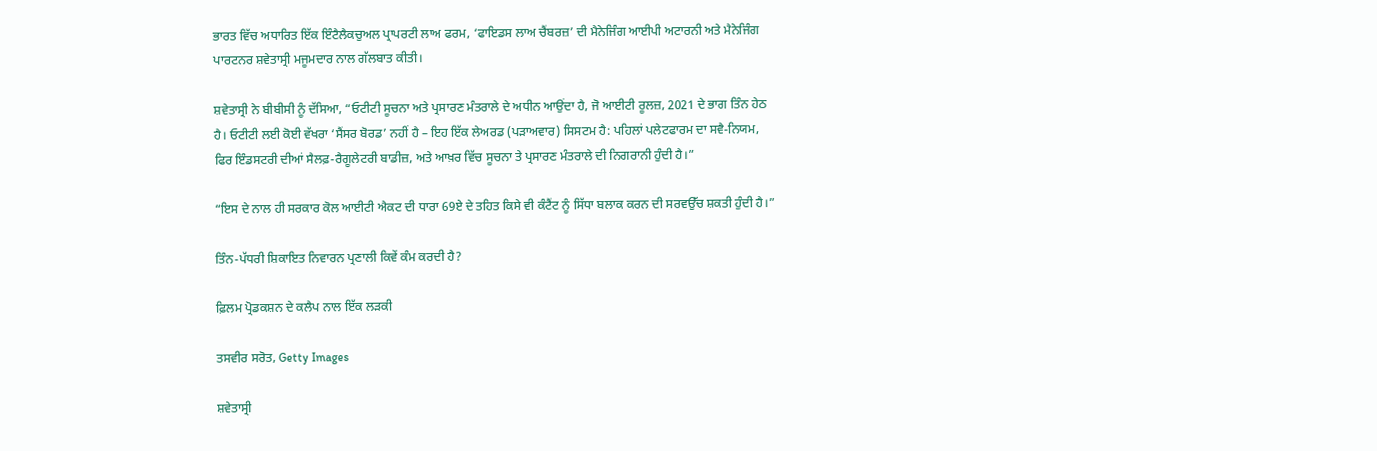ਭਾਰਤ ਵਿੱਚ ਅਧਾਰਿਤ ਇੱਕ ਇੰਟੈਲੈਕਚੁਅਲ ਪ੍ਰਾਪਰਟੀ ਲਾਅ ਫਰਮ, ‘ਫਾਇਡਸ ਲਾਅ ਚੈਂਬਰਜ਼’ ਦੀ ਮੈਨੇਜਿੰਗ ਆਈਪੀ ਅਟਾਰਨੀ ਅਤੇ ਮੈਨੇਜਿੰਗ ਪਾਰਟਨਰ ਸ਼ਵੇਤਾਸ੍ਰੀ ਮਜੂਮਦਾਰ ਨਾਲ ਗੱਲਬਾਤ ਕੀਤੀ।

ਸ਼ਵੇਤਾਸ੍ਰੀ ਨੇ ਬੀਬੀਸੀ ਨੂੰ ਦੱਸਿਆ, “ਓਟੀਟੀ ਸੂਚਨਾ ਅਤੇ ਪ੍ਰਸਾਰਣ ਮੰਤਰਾਲੇ ਦੇ ਅਧੀਨ ਆਉਂਦਾ ਹੈ, ਜੋ ਆਈਟੀ ਰੂਲਜ਼, 2021 ਦੇ ਭਾਗ ਤਿੰਨ ਹੇਠ ਹੈ। ਓਟੀਟੀ ਲਈ ਕੋਈ ਵੱਖਰਾ ‘ਸੈਂਸਰ ਬੋਰਡ’ ਨਹੀਂ ਹੈ – ਇਹ ਇੱਕ ਲੇਅਰਡ (ਪੜਾਅਵਾਰ) ਸਿਸਟਮ ਹੈ: ਪਹਿਲਾਂ ਪਲੇਟਫਾਰਮ ਦਾ ਸਵੈ-ਨਿਯਮ, ਫਿਰ ਇੰਡਸਟਰੀ ਦੀਆਂ ਸੈਲਫ਼-ਰੈਗੂਲੇਟਰੀ ਬਾਡੀਜ਼, ਅਤੇ ਆਖ਼ਰ ਵਿੱਚ ਸੂਚਨਾ ਤੇ ਪ੍ਰਸਾਰਣ ਮੰਤਰਾਲੇ ਦੀ ਨਿਗਰਾਨੀ ਹੁੰਦੀ ਹੈ।”

“ਇਸ ਦੇ ਨਾਲ ਹੀ ਸਰਕਾਰ ਕੋਲ ਆਈਟੀ ਐਕਟ ਦੀ ਧਾਰਾ 69ਏ ਦੇ ਤਹਿਤ ਕਿਸੇ ਵੀ ਕੰਟੈਂਟ ਨੂੰ ਸਿੱਧਾ ਬਲਾਕ ਕਰਨ ਦੀ ਸਰਵਉੱਚ ਸ਼ਕਤੀ ਹੁੰਦੀ ਹੈ।”

ਤਿੰਨ-ਪੱਧਰੀ ਸ਼ਿਕਾਇਤ ਨਿਵਾਰਨ ਪ੍ਰਣਾਲੀ ਕਿਵੇਂ ਕੰਮ ਕਰਦੀ ਹੈ?

ਫ਼ਿਲਮ ਪ੍ਰੋਡਕਸ਼ਨ ਦੇ ਕਲੈਪ ਨਾਲ ਇੱਕ ਲੜਕੀ

ਤਸਵੀਰ ਸਰੋਤ, Getty Images

ਸ਼ਵੇਤਾਸ੍ਰੀ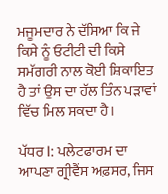ਮਜੂਮਦਾਰ ਨੇ ਦੱਸਿਆ ਕਿ ਜੇ ਕਿਸੇ ਨੂੰ ਓਟੀਟੀ ਦੀ ਕਿਸੇ ਸਮੱਗਰੀ ਨਾਲ ਕੋਈ ਸ਼ਿਕਾਇਤ ਹੈ ਤਾਂ ਉਸ ਦਾ ਹੱਲ ਤਿੰਨ ਪੜਾਵਾਂ ਵਿੱਚ ਮਿਲ ਸਕਦਾ ਹੈ।

ਪੱਧਰ I: ਪਲੇਟਫਾਰਮ ਦਾ ਆਪਣਾ ਗ੍ਰੀਵੈਂਸ ਅਫ਼ਸਰ, ਜਿਸ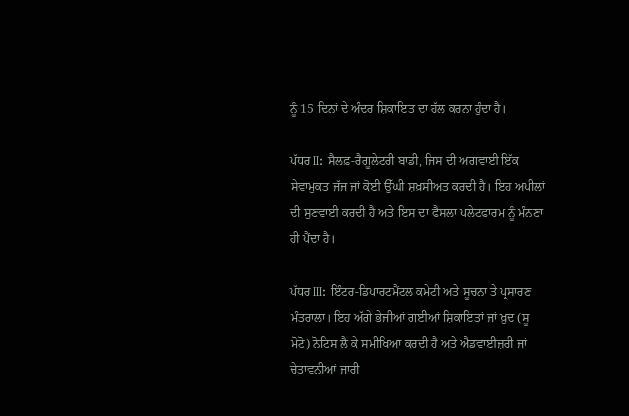ਨੂੰ 15 ਦਿਨਾਂ ਦੇ ਅੰਦਰ ਸ਼ਿਕਾਇਤ ਦਾ ਹੱਲ ਕਰਨਾ ਹੁੰਦਾ ਹੈ।

ਪੱਧਰ II: ਸੈਲਫ਼-ਰੈਗੂਲੇਟਰੀ ਬਾਡੀ, ਜਿਸ ਦੀ ਅਗਵਾਈ ਇੱਕ ਸੇਵਾਮੁਕਤ ਜੱਜ ਜਾਂ ਕੋਈ ਉੱਘੀ ਸ਼ਖ਼ਸੀਅਤ ਕਰਦੀ ਹੈ। ਇਹ ਅਪੀਲਾਂ ਦੀ ਸੁਣਵਾਈ ਕਰਦੀ ਹੈ ਅਤੇ ਇਸ ਦਾ ਫੈਸਲਾ ਪਲੇਟਫਾਰਮ ਨੂੰ ਮੰਨਣਾ ਹੀ ਪੈਂਦਾ ਹੈ।

ਪੱਧਰ III: ਇੰਟਰ-ਡਿਪਾਰਟਮੈਂਟਲ ਕਮੇਟੀ ਅਤੇ ਸੂਚਨਾ ਤੇ ਪ੍ਰਸਾਰਣ ਮੰਤਰਾਲਾ। ਇਹ ਅੱਗੇ ਭੇਜੀਆਂ ਗਈਆਂ ਸ਼ਿਕਾਇਤਾਂ ਜਾਂ ਖ਼ੁਦ (ਸੂ ਮੋਟੋ) ਨੋਟਿਸ ਲੈ ਕੇ ਸਮੀਖਿਆ ਕਰਦੀ ਹੈ ਅਤੇ ਐਡਵਾਈਜ਼ਰੀ ਜਾਂ ਚੇਤਾਵਨੀਆਂ ਜਾਰੀ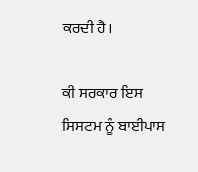ਕਰਦੀ ਹੈ।

ਕੀ ਸਰਕਾਰ ਇਸ ਸਿਸਟਮ ਨੂੰ ਬਾਈਪਾਸ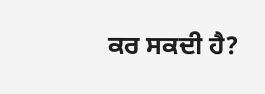ਕਰ ਸਕਦੀ ਹੈ?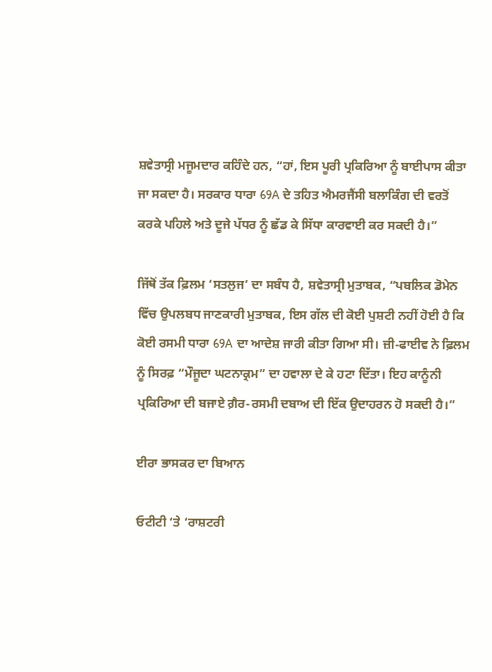ਸ਼ਵੇਤਾਸ੍ਰੀ ਮਜੂਮਦਾਰ ਕਹਿੰਦੇ ਹਨ, “ਹਾਂ, ਇਸ ਪੂਰੀ ਪ੍ਰਕਿਰਿਆ ਨੂੰ ਬਾਈਪਾਸ ਕੀਤਾ ਜਾ ਸਕਦਾ ਹੈ। ਸਰਕਾਰ ਧਾਰਾ 69A ਦੇ ਤਹਿਤ ਐਮਰਜੈਂਸੀ ਬਲਾਕਿੰਗ ਦੀ ਵਰਤੋਂ ਕਰਕੇ ਪਹਿਲੇ ਅਤੇ ਦੂਜੇ ਪੱਧਰ ਨੂੰ ਛੱਡ ਕੇ ਸਿੱਧਾ ਕਾਰਵਾਈ ਕਰ ਸਕਦੀ ਹੈ।”

ਜਿੱਥੋਂ ਤੱਕ ਫ਼ਿਲਮ ‘ਸਤਲੁਜ’ ਦਾ ਸਬੰਧ ਹੈ, ਸ਼ਵੇਤਾਸ੍ਰੀ ਮੁਤਾਬਕ, “ਪਬਲਿਕ ਡੋਮੇਨ ਵਿੱਚ ਉਪਲਬਧ ਜਾਣਕਾਰੀ ਮੁਤਾਬਕ, ਇਸ ਗੱਲ ਦੀ ਕੋਈ ਪੁਸ਼ਟੀ ਨਹੀਂ ਹੋਈ ਹੈ ਕਿ ਕੋਈ ਰਸਮੀ ਧਾਰਾ 69A ਦਾ ਆਦੇਸ਼ ਜਾਰੀ ਕੀਤਾ ਗਿਆ ਸੀ। ਜ਼ੀ-ਫਾਈਵ ਨੇ ਫ਼ਿਲਮ ਨੂੰ ਸਿਰਫ਼ “ਮੌਜੂਦਾ ਘਟਨਾਕ੍ਰਮ” ਦਾ ਹਵਾਲਾ ਦੇ ਕੇ ਹਟਾ ਦਿੱਤਾ। ਇਹ ਕਾਨੂੰਨੀ ਪ੍ਰਕਿਰਿਆ ਦੀ ਬਜਾਏ ਗ਼ੈਰ-ਰਸਮੀ ਦਬਾਅ ਦੀ ਇੱਕ ਉਦਾਹਰਨ ਹੋ ਸਕਦੀ ਹੈ।”

ਈਰਾ ਭਾਸਕਰ ਦਾ ਬਿਆਨ

ਓਟੀਟੀ ‘ਤੇ ‘ਰਾਸ਼ਟਰੀ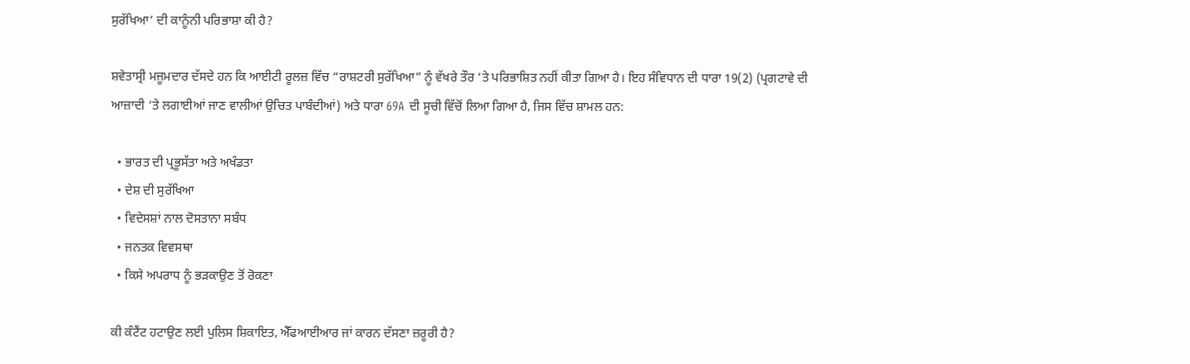ਸੁਰੱਖਿਆ’ ਦੀ ਕਾਨੂੰਨੀ ਪਰਿਭਾਸ਼ਾ ਕੀ ਹੈ?

ਸ਼ਵੇਤਾਸ੍ਰੀ ਮਜੂਮਦਾਰ ਦੱਸਦੇ ਹਨ ਕਿ ਆਈਟੀ ਰੂਲਜ਼ ਵਿੱਚ “ਰਾਸ਼ਟਰੀ ਸੁਰੱਖਿਆ” ਨੂੰ ਵੱਖਰੇ ਤੌਰ ‘ਤੇ ਪਰਿਭਾਸ਼ਿਤ ਨਹੀਂ ਕੀਤਾ ਗਿਆ ਹੈ। ਇਹ ਸੰਵਿਧਾਨ ਦੀ ਧਾਰਾ 19(2) (ਪ੍ਰਗਟਾਵੇ ਦੀ ਆਜ਼ਾਦੀ ‘ਤੇ ਲਗਾਈਆਂ ਜਾਣ ਵਾਲੀਆਂ ਉਚਿਤ ਪਾਬੰਦੀਆਂ) ਅਤੇ ਧਾਰਾ 69A ਦੀ ਸੂਚੀ ਵਿੱਚੋਂ ਲਿਆ ਗਿਆ ਹੈ, ਜਿਸ ਵਿੱਚ ਸ਼ਾਮਲ ਹਨ:

  • ਭਾਰਤ ਦੀ ਪ੍ਰਭੂਸੱਤਾ ਅਤੇ ਅਖੰਡਤਾ
  • ਦੇਸ਼ ਦੀ ਸੁਰੱਖਿਆ
  • ਵਿਦੇਸਸ਼ਾਂ ਨਾਲ ਦੋਸਤਾਨਾ ਸਬੰਧ
  • ਜਨਤਕ ਵਿਵਸਥਾ
  • ਕਿਸੇ ਅਪਰਾਧ ਨੂੰ ਭੜਕਾਉਣ ਤੋਂ ਰੋਕਣਾ

ਕੀ ਕੰਟੈਂਟ ਹਟਾਉਣ ਲਈ ਪੁਲਿਸ ਸ਼ਿਕਾਇਤ, ਐੱਫਆਈਆਰ ਜਾਂ ਕਾਰਨ ਦੱਸਣਾ ਜ਼ਰੂਰੀ ਹੈ?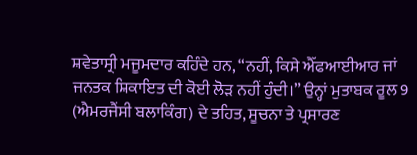ਸ਼ਵੇਤਾਸ੍ਰੀ ਮਜੂਮਦਾਰ ਕਹਿੰਦੇ ਹਨ, “ਨਹੀਂ, ਕਿਸੇ ਐੱਫਆਈਆਰ ਜਾਂ ਜਨਤਕ ਸ਼ਿਕਾਇਤ ਦੀ ਕੋਈ ਲੋੜ ਨਹੀਂ ਹੁੰਦੀ।” ਉਨ੍ਹਾਂ ਮੁਤਾਬਕ ਰੂਲ 9 (ਐਮਰਜੈਂਸੀ ਬਲਾਕਿੰਗ) ਦੇ ਤਹਿਤ, ਸੂਚਨਾ ਤੇ ਪ੍ਰਸਾਰਣ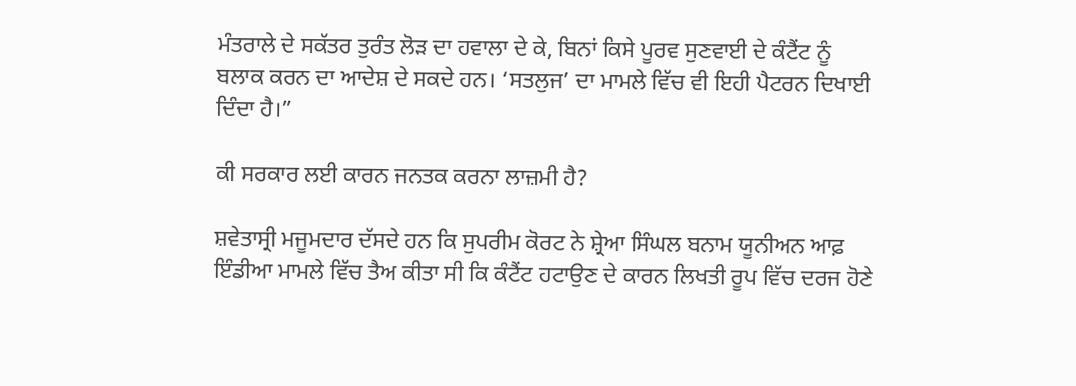ਮੰਤਰਾਲੇ ਦੇ ਸਕੱਤਰ ਤੁਰੰਤ ਲੋੜ ਦਾ ਹਵਾਲਾ ਦੇ ਕੇ, ਬਿਨਾਂ ਕਿਸੇ ਪੂਰਵ ਸੁਣਵਾਈ ਦੇ ਕੰਟੈਂਟ ਨੂੰ ਬਲਾਕ ਕਰਨ ਦਾ ਆਦੇਸ਼ ਦੇ ਸਕਦੇ ਹਨ। ‘ਸਤਲੁਜ’ ਦਾ ਮਾਮਲੇ ਵਿੱਚ ਵੀ ਇਹੀ ਪੈਟਰਨ ਦਿਖਾਈ ਦਿੰਦਾ ਹੈ।”

ਕੀ ਸਰਕਾਰ ਲਈ ਕਾਰਨ ਜਨਤਕ ਕਰਨਾ ਲਾਜ਼ਮੀ ਹੈ?

ਸ਼ਵੇਤਾਸ੍ਰੀ ਮਜੂਮਦਾਰ ਦੱਸਦੇ ਹਨ ਕਿ ਸੁਪਰੀਮ ਕੋਰਟ ਨੇ ਸ਼੍ਰੇਆ ਸਿੰਘਲ ਬਨਾਮ ਯੂਨੀਅਨ ਆਫ਼ ਇੰਡੀਆ ਮਾਮਲੇ ਵਿੱਚ ਤੈਅ ਕੀਤਾ ਸੀ ਕਿ ਕੰਟੈਂਟ ਹਟਾਉਣ ਦੇ ਕਾਰਨ ਲਿਖਤੀ ਰੂਪ ਵਿੱਚ ਦਰਜ ਹੋਣੇ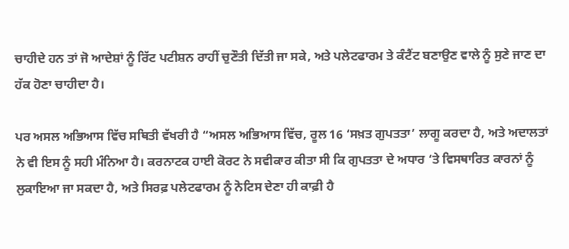ਚਾਹੀਦੇ ਹਨ ਤਾਂ ਜੋ ਆਦੇਸ਼ਾਂ ਨੂੰ ਰਿੱਟ ਪਟੀਸ਼ਨ ਰਾਹੀਂ ਚੁਣੌਤੀ ਦਿੱਤੀ ਜਾ ਸਕੇ, ਅਤੇ ਪਲੇਟਫਾਰਮ ਤੇ ਕੰਟੈਂਟ ਬਣਾਉਣ ਵਾਲੇ ਨੂੰ ਸੁਣੇ ਜਾਣ ਦਾ ਹੱਕ ਹੋਣਾ ਚਾਹੀਦਾ ਹੈ।

ਪਰ ਅਸਲ ਅਭਿਆਸ ਵਿੱਚ ਸਥਿਤੀ ਵੱਖਰੀ ਹੈ “ਅਸਲ ਅਭਿਆਸ ਵਿੱਚ, ਰੂਲ 16 ‘ਸਖ਼ਤ ਗੁਪਤਤਾ’ ਲਾਗੂ ਕਰਦਾ ਹੈ, ਅਤੇ ਅਦਾਲਤਾਂ ਨੇ ਵੀ ਇਸ ਨੂੰ ਸਹੀ ਮੰਨਿਆ ਹੈ। ਕਰਨਾਟਕ ਹਾਈ ਕੋਰਟ ਨੇ ਸਵੀਕਾਰ ਕੀਤਾ ਸੀ ਕਿ ਗੁਪਤਤਾ ਦੇ ਅਧਾਰ ‘ਤੇ ਵਿਸਥਾਰਿਤ ਕਾਰਨਾਂ ਨੂੰ ਲੁਕਾਇਆ ਜਾ ਸਕਦਾ ਹੈ, ਅਤੇ ਸਿਰਫ਼ ਪਲੇਟਫਾਰਮ ਨੂੰ ਨੋਟਿਸ ਦੇਣਾ ਹੀ ਕਾਫ਼ੀ ਹੈ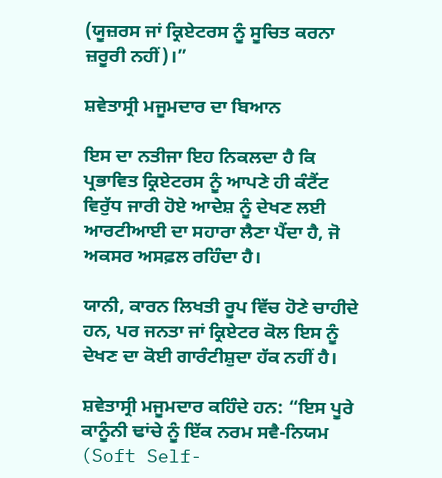(ਯੂਜ਼ਰਸ ਜਾਂ ਕ੍ਰਿਏਟਰਸ ਨੂੰ ਸੂਚਿਤ ਕਰਨਾ ਜ਼ਰੂਰੀ ਨਹੀਂ)।”

ਸ਼ਵੇਤਾਸ੍ਰੀ ਮਜੂਮਦਾਰ ਦਾ ਬਿਆਨ

ਇਸ ਦਾ ਨਤੀਜਾ ਇਹ ਨਿਕਲਦਾ ਹੈ ਕਿ ਪ੍ਰਭਾਵਿਤ ਕ੍ਰਿਏਟਰਸ ਨੂੰ ਆਪਣੇ ਹੀ ਕੰਟੈਂਟ ਵਿਰੁੱਧ ਜਾਰੀ ਹੋਏ ਆਦੇਸ਼ ਨੂੰ ਦੇਖਣ ਲਈ ਆਰਟੀਆਈ ਦਾ ਸਹਾਰਾ ਲੈਣਾ ਪੈਂਦਾ ਹੈ, ਜੋ ਅਕਸਰ ਅਸਫ਼ਲ ਰਹਿੰਦਾ ਹੈ।

ਯਾਨੀ, ਕਾਰਨ ਲਿਖਤੀ ਰੂਪ ਵਿੱਚ ਹੋਣੇ ਚਾਹੀਦੇ ਹਨ, ਪਰ ਜਨਤਾ ਜਾਂ ਕ੍ਰਿਏਟਰ ਕੋਲ ਇਸ ਨੂੰ ਦੇਖਣ ਦਾ ਕੋਈ ਗਾਰੰਟੀਸ਼ੁਦਾ ਹੱਕ ਨਹੀਂ ਹੈ।

ਸ਼ਵੇਤਾਸ੍ਰੀ ਮਜੂਮਦਾਰ ਕਹਿੰਦੇ ਹਨ: “ਇਸ ਪੂਰੇ ਕਾਨੂੰਨੀ ਢਾਂਚੇ ਨੂੰ ਇੱਕ ਨਰਮ ਸਵੈ-ਨਿਯਮ (Soft Self-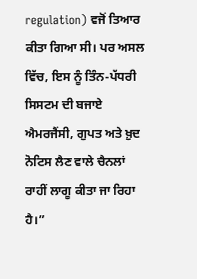regulation) ਵਜੋਂ ਤਿਆਰ ਕੀਤਾ ਗਿਆ ਸੀ। ਪਰ ਅਸਲ ਵਿੱਚ, ਇਸ ਨੂੰ ਤਿੰਨ-ਪੱਧਰੀ ਸਿਸਟਮ ਦੀ ਬਜਾਏ ਐਮਰਜੈਂਸੀ, ਗੁਪਤ ਅਤੇ ਖ਼ੁਦ ਨੋਟਿਸ ਲੈਣ ਵਾਲੇ ਚੈਨਲਾਂ ਰਾਹੀਂ ਲਾਗੂ ਕੀਤਾ ਜਾ ਰਿਹਾ ਹੈ।”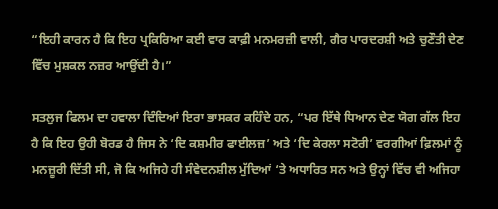“ਇਹੀ ਕਾਰਨ ਹੈ ਕਿ ਇਹ ਪ੍ਰਕਿਰਿਆ ਕਈ ਵਾਰ ਕਾਫ਼ੀ ਮਨਮਰਜ਼ੀ ਵਾਲੀ, ਗੈਰ ਪਾਰਦਰਸ਼ੀ ਅਤੇ ਚੁਣੌਤੀ ਦੇਣ ਵਿੱਚ ਮੁਸ਼ਕਲ ਨਜ਼ਰ ਆਉਂਦੀ ਹੈ।”

ਸਤਲੁਜ ਫਿਲਮ ਦਾ ਹਵਾਲਾ ਦਿੰਦਿਆਂ ਇਰਾ ਭਾਸਕਰ ਕਹਿੰਦੇ ਹਨ, “ਪਰ ਇੱਥੇ ਧਿਆਨ ਦੇਣ ਯੋਗ ਗੱਲ ਇਹ ਹੈ ਕਿ ਇਹ ਉਹੀ ਬੋਰਡ ਹੈ ਜਿਸ ਨੇ ‘ਦਿ ਕਸ਼ਮੀਰ ਫਾਈਲਜ਼’ ਅਤੇ ‘ਦਿ ਕੇਰਲਾ ਸਟੋਰੀ’ ਵਰਗੀਆਂ ਫ਼ਿਲਮਾਂ ਨੂੰ ਮਨਜ਼ੂਰੀ ਦਿੱਤੀ ਸੀ, ਜੋ ਕਿ ਅਜਿਹੇ ਹੀ ਸੰਵੇਦਨਸ਼ੀਲ ਮੁੱਦਿਆਂ ‘ਤੇ ਅਧਾਰਿਤ ਸਨ ਅਤੇ ਉਨ੍ਹਾਂ ਵਿੱਚ ਵੀ ਅਜਿਹਾ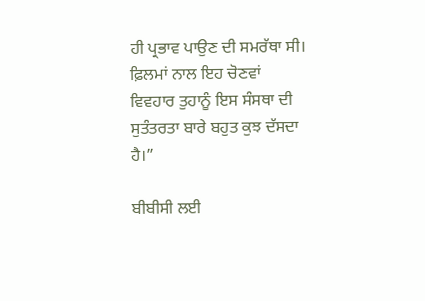ਹੀ ਪ੍ਰਭਾਵ ਪਾਉਣ ਦੀ ਸਮਰੱਥਾ ਸੀ। ਫ਼ਿਲਮਾਂ ਨਾਲ ਇਹ ਚੋਣਵਾਂ ਵਿਵਹਾਰ ਤੁਹਾਨੂੰ ਇਸ ਸੰਸਥਾ ਦੀ ਸੁਤੰਤਰਤਾ ਬਾਰੇ ਬਹੁਤ ਕੁਝ ਦੱਸਦਾ ਹੈ।”

ਬੀਬੀਸੀ ਲਈ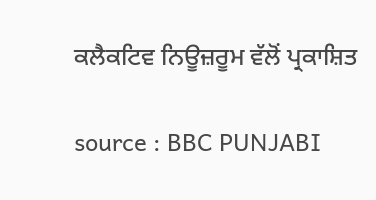ਕਲੈਕਟਿਵ ਨਿਊਜ਼ਰੂਮ ਵੱਲੋਂ ਪ੍ਰਕਾਸ਼ਿਤ

source : BBC PUNJABI